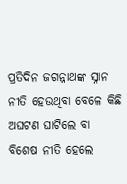ପ୍ରତିଦିନ ଜଗନ୍ନାଥଙ୍କ ସ୍ନାନ ନୀତି ହେଉଥିବା ବେଳେ କିଛି ଅଘଟଣ ଘାଟିଲେ ବା ବିଶେଷ ନୀତି ହେଲେ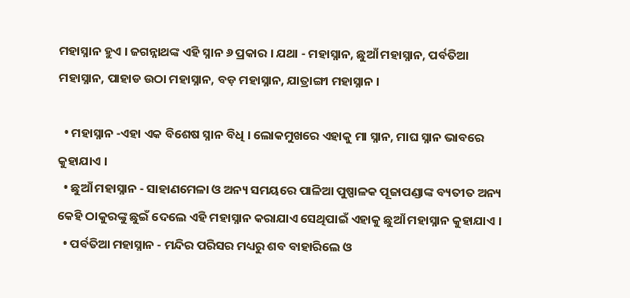ମହାସ୍ନାନ ହୁଏ । ଜଗନ୍ନାଥଙ୍କ ଏହି ସ୍ନାନ ୬ ପ୍ରକାର । ଯଥା - ମହାସ୍ନାନ, ଛୁଆଁ ମହାସ୍ନାନ, ପର୍ବତିଆ ମହାସ୍ନାନ, ପାହାଡ ଉଠା ମହାସ୍ନାନ, ବଡ଼ ମହାସ୍ନାନ, ଯାତ୍ରାଙ୍ଗୀ ମହାସ୍ନାନ ।

  • ମହାସ୍ନାନ -ଏହା ଏକ ବିଶେଷ ସ୍ନାନ ବିଧି । ଲୋକମୁଖରେ ଏହାକୁ ମା ସ୍ନାନ, ମାଘ ସ୍ନାନ ଭାବରେ କୁହାଯାଏ ।
  • ଛୁଆଁ ମହାସ୍ନାନ - ସାହାଣମେଳା ଓ ଅନ୍ୟ ସମୟରେ ପାଳିଆ ପୁଷ୍ପାଳକ ପୂଜାପଣ୍ଡାଙ୍କ ବ୍ୟତୀତ ଅନ୍ୟ କେହି ଠାକୁରଙ୍କୁ ଛୁଇଁ ଦେଲେ ଏହି ମହାସ୍ନାନ କରାଯାଏ ସେଥିପାଇଁ ଏହାକୁ ଛୁଆଁ ମହାସ୍ନାନ କୁହାଯାଏ ।
  • ପର୍ବତିଆ ମହାସ୍ନାନ - ମନ୍ଦିର ପରିସର ମଧ୍ୟରୁ ଶବ ବାହାରିଲେ ଓ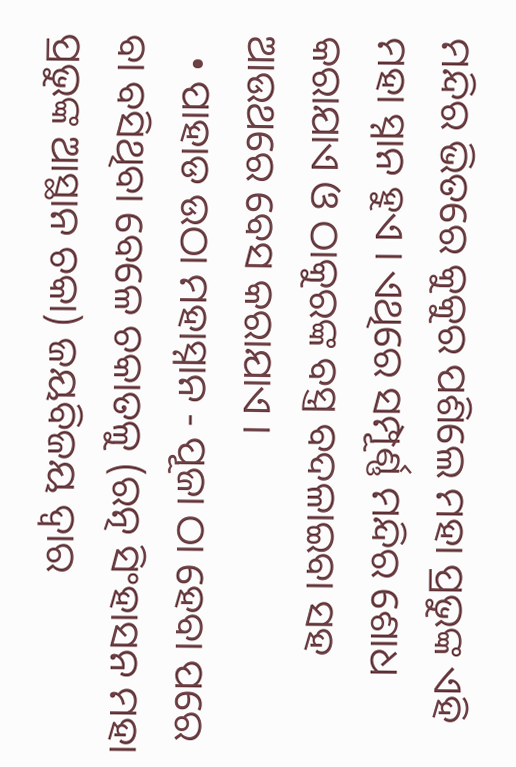ମନ୍ଦିର ଭିତରେ କୁକୁର ପଶିଲେ ମହା ପ୍ରଭୁଙ୍କ ଏହି ମହା ସ୍ନାନ ହୁଏ । ଏଥିରେ ସମ୍ପୂର୍ଣ୍ଣ ମନ୍ଦିର ଶୋଧ କରାଯାଏ ଓ ଠାକୁରଙ୍କ ବସ୍ତ୍ର ବଦଳାଇବା ସହ ଆଉଥରେ ବେସ କରାଯାଏ ।
  • ପାହାଡ ଉଠା ମହାସ୍ନାନ - ପୂଜା ଠା ହେବା ପରେ ବା ବସିଥିବା ବେଳେ ଚକାତଳୁ (ରତ୍ନ ସିଂହାସନ ମହା ପ୍ରଭୁଙ୍କ ଆସ୍ଥାନ ଚକା) ଜୟବିଜୟ ଦ୍ୱାର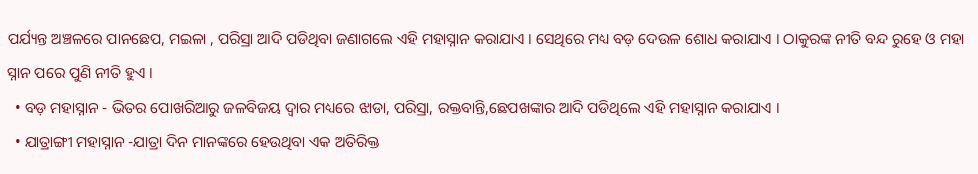ପର୍ଯ୍ୟନ୍ତ ଅଞ୍ଚଳରେ ପାନଛେପ, ମଇଳା , ପରିସ୍ରା ଆଦି ପଡିଥିବା ଜଣାଗଲେ ଏହି ମହାସ୍ନାନ କରାଯାଏ । ସେଥିରେ ମଧ୍ୟ ବଡ଼ ଦେଉଳ ଶୋଧ କରାଯାଏ । ଠାକୁରଙ୍କ ନୀତି ବନ୍ଦ ରୁହେ ଓ ମହା ସ୍ନାନ ପରେ ପୁଣି ନୀତି ହୁଏ ।
  • ବଡ଼ ମହାସ୍ନାନ - ଭିତର ପୋଖରିଆରୁ ଜଳବିଜୟ ଦ୍ୱାର ମଧ୍ୟରେ ଝାଡା, ପରିସ୍ରା, ରକ୍ତବାନ୍ତି,ଛେପଖଙ୍କାର ଆଦି ପଡିଥିଲେ ଏହି ମହାସ୍ନାନ କରାଯାଏ ।
  • ଯାତ୍ରାଙ୍ଗୀ ମହାସ୍ନାନ -ଯାତ୍ରା ଦିନ ମାନଙ୍କରେ ହେଉଥିବା ଏକ ଅତିରିକ୍ତ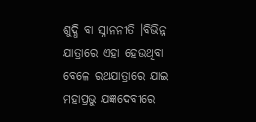ଶୁଦ୍ଧି ବା ସ୍ନାନନୀତି ।ବିଭିନ୍ନ ଯାତ୍ରାରେ ଏହା ହେଉଥିବା ବେଳେ ରଥଯାତ୍ରାରେ ଯାଇ ମହାପ୍ରଭୁ ଯଜ୍ଞଦେବୀରେ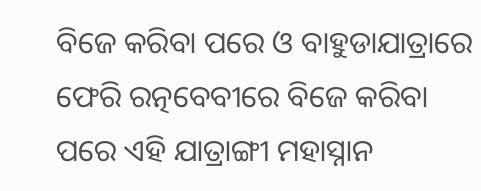ବିଜେ କରିବା ପରେ ଓ ବାହୁଡାଯାତ୍ରାରେ ଫେରି ରତ୍ନବେବୀରେ ବିଜେ କରିବା ପରେ ଏହି ଯାତ୍ରାଙ୍ଗୀ ମହାସ୍ନାନ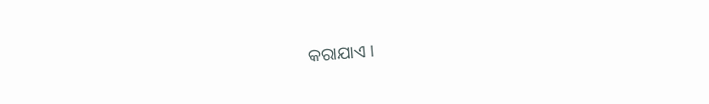କରାଯାଏ ।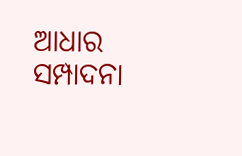ଆଧାର ସମ୍ପାଦନା